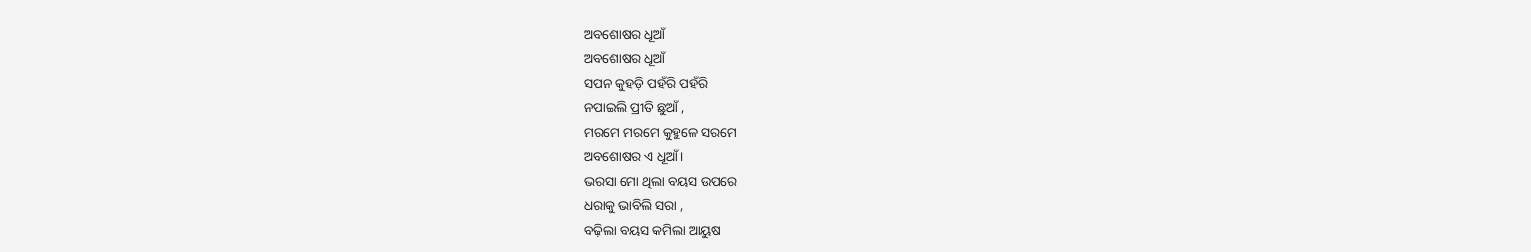ଅବଶୋଷର ଧୂଆଁ
ଅବଶୋଷର ଧୂଆଁ
ସପନ କୁହଡ଼ି ପହଁରି ପହଁରି
ନପାଇଲି ପ୍ରୀତି ଛୁଆଁ ,
ମରମେ ମରମେ କୁହୁଳେ ସରମେ
ଅବଶୋଷର ଏ ଧୂଆଁ ।
ଭରସା ମୋ ଥିଲା ବୟସ ଉପରେ
ଧରାକୁ ଭାବିଲି ସରା ,
ବଢ଼ିଲା ବୟସ କମିଲା ଆୟୁଷ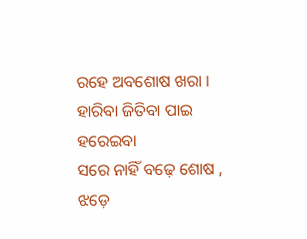ରହେ ଅବଶୋଷ ଖରା ।
ହାରିବା ଜିତିବା ପାଇ ହରେଇବା
ସରେ ନାହିଁ ବଢ଼େ ଶୋଷ ,
ଝଡ଼େ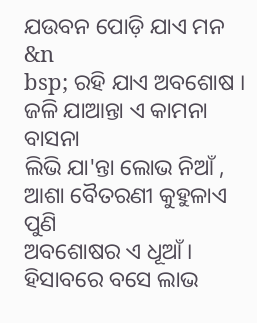ଯଉବନ ପୋଡ଼ି ଯାଏ ମନ
&n
bsp; ରହି ଯାଏ ଅବଶୋଷ ।
ଜଳି ଯାଆନ୍ତା ଏ କାମନା ବାସନା
ଲିଭି ଯା'ନ୍ତା ଲୋଭ ନିଆଁ ,
ଆଶା ବୈତରଣୀ କୁହୁଳାଏ ପୁଣି
ଅବଶୋଷର ଏ ଧୂଆଁ ।
ହିସାବରେ ବସେ ଲାଭ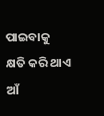ପାଇବାକୁ
କ୍ଷତି କରି ଥାଏ ଆଁ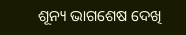ଶୂନ୍ୟ ଭାଗଶେଷ ଦେଖି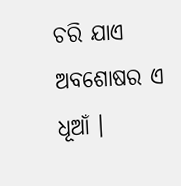ଚରି ଯାଏ
ଅବଶୋଷର ଏ ଧୂଆଁ ।